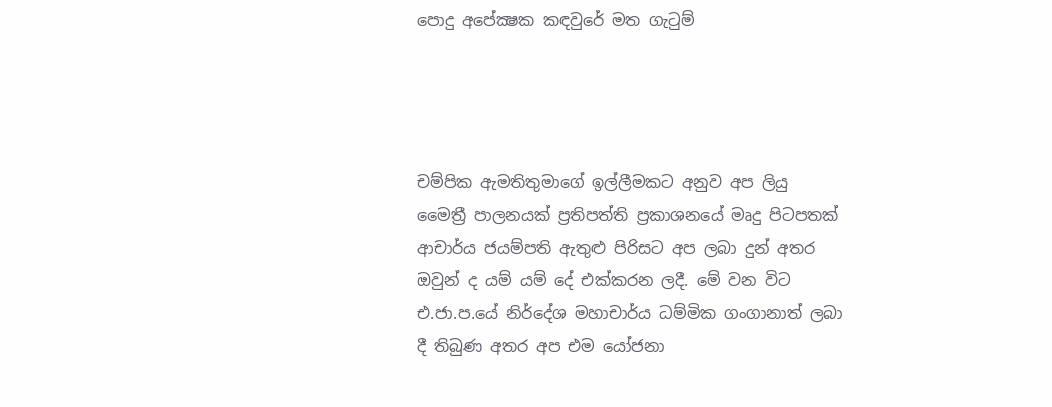පොදු අපේක්‍ෂක කඳවුරේ මත ගැටුම්




චම්පික ඇමතිතුමාගේ ඉල්ලීමකට අනුව අප ලියු මෛත්‍රී පාලනයක් ප්‍රතිපත්ති ප්‍රකාශනයේ මෘදු පිටපතක් ආචාර්ය ජයම්පති ඇතුළු පිරිසට අප ලබා දුන් අතර ඔවුන් ද යම් යම් දේ එක්කරන ලදී. මේ වන විට එ.ජා.ප.යේ නිර්දේශ මහාචාර්ය ධම්මික ගංගානාත් ලබා දී තිබුණ අතර අප එම යෝජනා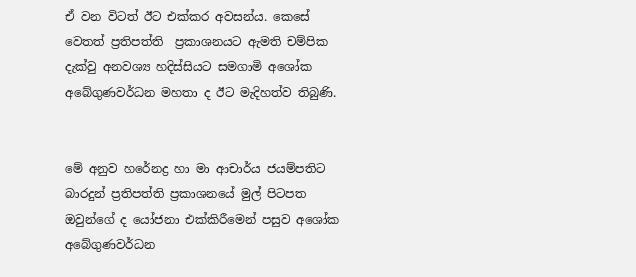ඒ වන විටත් ඊට එක්කර අවසන්ය. කෙසේ වෙතත් ප්‍රතිපත්ති  ප්‍රකාශනයට ඇමති චම්පික දැක්වු අනවශ්‍ය හදිස්සියට සමගාමි අශෝක අබේගුණවර්ධන මහතා ද ඊට මැදිහත්ව තිබුණි.


මේ අනුව හරේනද්‍ර හා මා ආචාර්ය ජයම්පතිට බාරදුන් ප්‍රතිපත්ති ප්‍රකාශනයේ මුල් පිටපත ඔවුන්ගේ ද යෝජනා එක්කිරීමෙන් පසුව අශෝක අබේගුණවර්ධන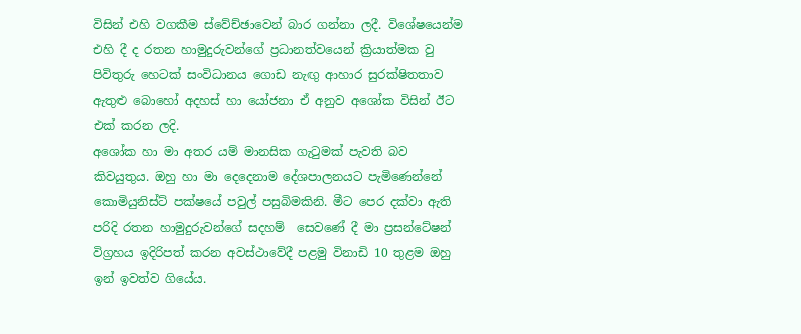විසින් එහි වගකීම ස්වේච්ඡාවෙන් බාර ගන්නා ලදී. විශේෂයෙන්ම එහි දී ද රතන හාමුදුරුවන්ගේ ප්‍රධානත්වයෙන් ක්‍රියාත්මක වු පිවිතුරු හෙටක් සංවිධානය ගොඩ නැඟු ආහාර සුරක්ෂිතතාව ඇතුළු බොහෝ අදහස් හා යෝජනා ඒ අනුව අශෝක විසින් ඊට එක් කරන ලදි.
අශෝක හා මා අතර යම් මානසික ගැටුමක් පැවති බව කිවයුතුය. ඔහු හා මා දෙදෙනාම දේශපාලනයට පැමිණෙන්නේ කොමියුනිස්ට් පක්ෂයේ පවුල් පසුබිමකිනි. මීට පෙර දක්වා ඇති පරිදි රතන හාමුදුරුවන්ගේ සදහම්  සෙවණේ දී මා ප්‍රසන්ටේෂන් විග්‍රහය ඉදිරිපත් කරන අවස්ථාවේදී පළමු විනාඩි 10 තුළම ඔහු ඉන් ඉවත්ව ගියේය.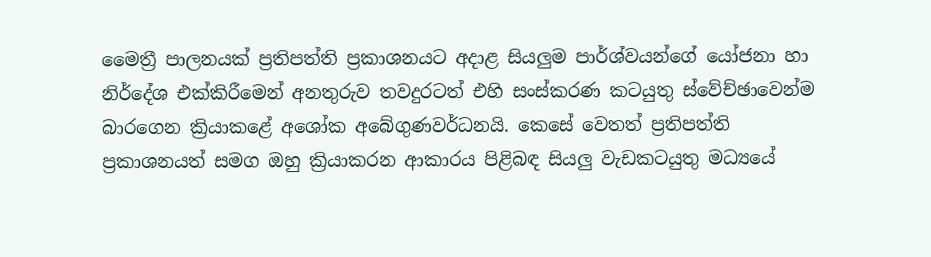මෛත්‍රී පාලනයක් ප්‍රතිපත්ති ප්‍රකාශනයට අදාළ සියලුම පාර්ශ්වයන්ගේ යෝජනා හා නිර්දේශ එක්කිරීමෙන් අනතුරුව තවදුරටත් එහි සංස්කරණ කටයුතු ස්වේච්ඡාවෙන්ම බාරගෙන ක්‍රියාකළේ අශෝක අබේගුණවර්ධනයි. කෙසේ වෙතත් ප්‍රතිපත්ති ප්‍රකාශනයත් සමග ඔහු ක්‍රියාකරන ආකාරය පිළිබඳ සියලු වැඩකටයුතු මධ්‍යයේ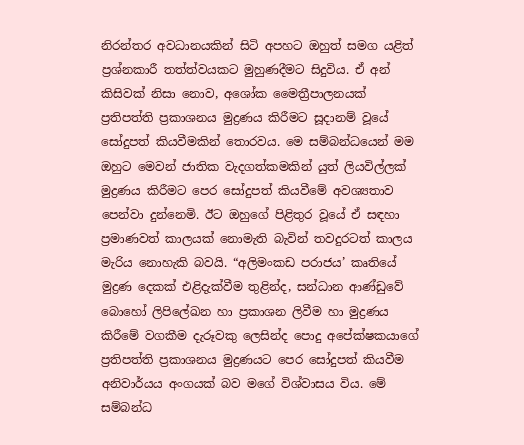නිරන්තර අවධානයකින් සිටි අපහට ඔහුත් සමග යළිත් ප්‍රශ්නකාරී තත්ත්වයකට මුහුණදීමට සිදුවිය. ඒ අන් කිසිවක් නිසා නොව, අශෝක මෛත්‍රීපාලනයක් ප්‍රතිපත්ති ප්‍රකාශනය මුද්‍රණය කිරීමට සූදානම් වූයේ සෝදුපත් කියවීමකින් තොරවය. මෙ සම්බන්ධයෙන් මම ඔහුට මෙවන් ජාතික වැදගත්කමකින් යුත් ලියවිල්ලක් මුද්‍රණය කිරීමට පෙර සෝදුපත් කියවීමේ අවශ්‍යතාව පෙන්වා දුන්නෙමි. ඊට ඔහුගේ පිළිතුර වූයේ ඒ සඳහා ප්‍රමාණවත් කාලයක් නොමැති බැවින් තවදුරටත් කාලය මැරිය නොහැකි බවයි. “අලිමංකඩ පරාජය’ කෘතියේ මුද්‍රණ දෙකක් එළිදැක්වීම තුළින්ද, සන්ධාන ආණ්ඩුවේ බොහෝ ලිපිලේඛන හා ප්‍රකාශන ලිවීම හා මුද්‍රණය කිරීමේ වගකීම දැරූවකු ලෙසින්ද පොදු අපේක්ෂකයාගේ ප්‍රතිපත්ති ප්‍රකාශනය මුද්‍රණයට පෙර සෝදුපත් කියවීම අනිවාර්යය අංගයක් බව මගේ විශ්වාසය විය. මේ සම්බන්ධ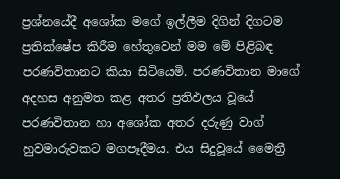ප්‍රශ්නයේදී අශෝක මගේ ඉල්ලීම දිගින් දිගටම ප්‍රතික්ෂේප කිරීම හේතුවෙන් මම මේ පිළිබඳ පරණවිතානට කියා සිටියෙමි. පරණවිතාන මාගේ අදහස අනුමත කළ අතර ප්‍රතිඵලය වූයේ පරණවිතාන හා අශෝක අතර දරුණු වාග් හුවමාරුවකට මගපෑදීමය. එය සිදුවූයේ මෛත්‍රී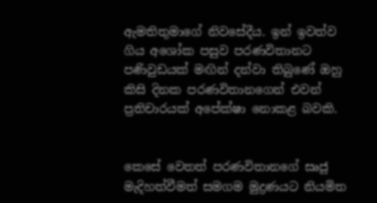ඇමතිතුමාගේ නිවසේදීය. ඉන් ඉවත්ව ගිය අශෝක පසුව පරණවිතානට පණිවුඩයක් මඟින් දන්වා තිබුණේ ඔහු කිසි දිනක පරණවිතානගෙන් එවන් ප්‍රතිචාරයක් අපේක්ෂා නොකළ බවකි.


කෙසේ වෙතත් පරණවිතානගේ සෘජු මැදිහත්වීමත් සමගම මුද්‍රණයට නියමිත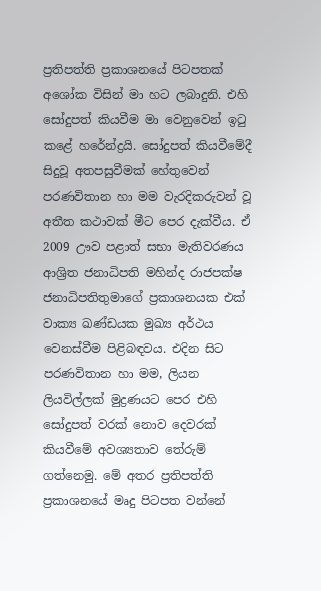ප්‍රතිපත්ති ප්‍රකාශනයේ පිටපතක් අශෝක විසින් මා හට ලබාදුනි. එහි සෝදුපත් කියවීම මා වෙනුවෙන් ඉටු කළේ හරේන්ද්‍රයි. සෝදුපත් කියවීමේදී සිදුවූ අතපසුවීමක් හේතුවෙන් පරණවිතාන හා මම වැරදිකරුවන් වූ අතීත කථාවක් මීට පෙර දැක්වීය. ඒ 2009 ඌව පළාත් සභා මැතිවරණය ආශ්‍රිත ජනාධිපති මහින්ද රාජපක්ෂ ජනාධිපතිතුමාගේ ප්‍රකාශනයක එක් වාක්‍ය ඛණ්ඩයක මුඛ්‍ය අර්ථය වෙනස්වීම පිළිබඳවය. එදින සිට පරණවිතාන හා මම, ලියන ලියවිල්ලක් මුද්‍රණයට පෙර එහි සෝදුපත් වරක් නොව දෙවරක් කියවීමේ අවශ්‍යතාව තේරුම් ගත්නෙමු. මේ අතර ප්‍රතිපත්ති ප්‍රකාශනයේ මෘදු පිටපත වන්නේ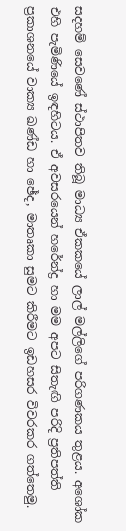සදහම් සෙවණේ ස්ථාපිතව තිබූ මාධ්‍ය ඒකකයේ ලාල් මල්ලිගේ පරිගණකය තුළය. අශෝක එහි පැමිණියේ ඉඳහිටය. ඒ අවසරයෙන් හරේන්ද්‍ර හා මම අපට සිතැඟි පරිදි ප්‍රතිපත්ති ප්‍රකාශනයේ වාක්‍ය ඛණ්ඩ හා ඡේද, මාතෘකා සුමට කිරීමට ඉඩහසර විවරකර ගත්තෙමු.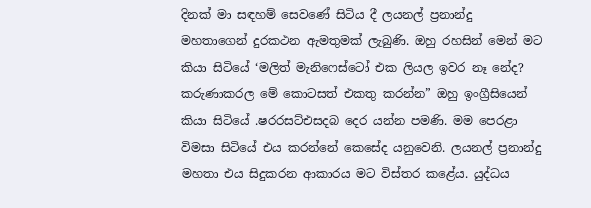දිනක් මා සඳහම් සෙවණේ සිටිය දී ලයනල් ප්‍රනාන්දු මහතාගෙන් දුරකථන ඇමතුමක් ලැබුණි. ඔහු රහසින් මෙන් මට කියා සිටියේ ‘මලිත් මැනිෆෙස්ටෝ එක ලියල ඉවර නෑ නේද? කරුණාකරල මේ කොටසත් එකතු කරන්න” ඔහු ඉංග්‍රීසියෙන් කියා සිටියේ .ෂරරසට්එසදබ දෙර යන්න පමණි. මම පෙරළා විමසා සිටියේ එය කරන්නේ කෙසේද යනුවෙනි. ලයනල් ප්‍රනාන්දු මහතා එය සිදුකරන ආකාරය මට විස්තර කළේය. යුද්ධය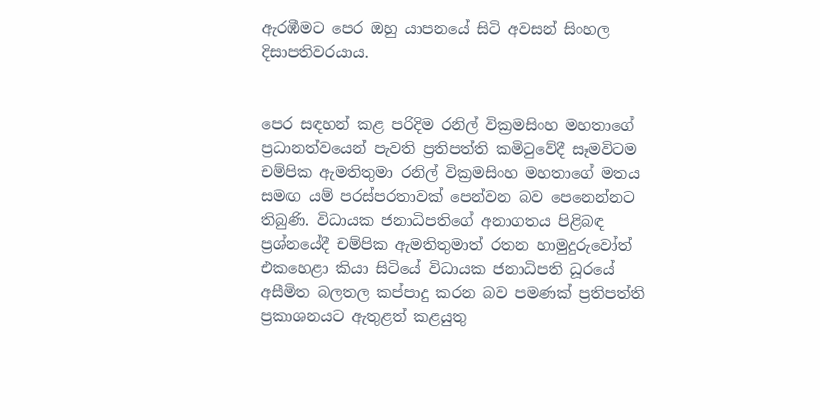ඇරඹීමට පෙර ඔහු යාපනයේ සිටි අවසන් සිංහල දිසාපතිවරයාය.


පෙර සඳහන් කළ පරිදිම රනිල් වික්‍රමසිංහ මහතාගේ ප්‍රධානත්වයෙන් පැවති ප්‍රතිපත්ති කමිටුවේදී සෑමවිටම චම්පික ඇමතිතුමා රනිල් වික්‍රමසිංහ මහතාගේ මතය සමඟ යම් පරස්පරතාවක් පෙන්වන බව පෙනෙන්නට තිබුණි. විධායක ජනාධිපතිගේ අනාගතය පිළිබඳ ප්‍රශ්නයේදී චම්පික ඇමතිතුමාත් රතන හාමුදුරුවෝත් එකහෙළා කියා සිටියේ විධායක ජනාධිපති ධූරයේ අසීමිත බලතල කප්පාදු කරන බව පමණක් ප්‍රතිපත්ති ප්‍රකාශනයට ඇතුළත් කළයුතු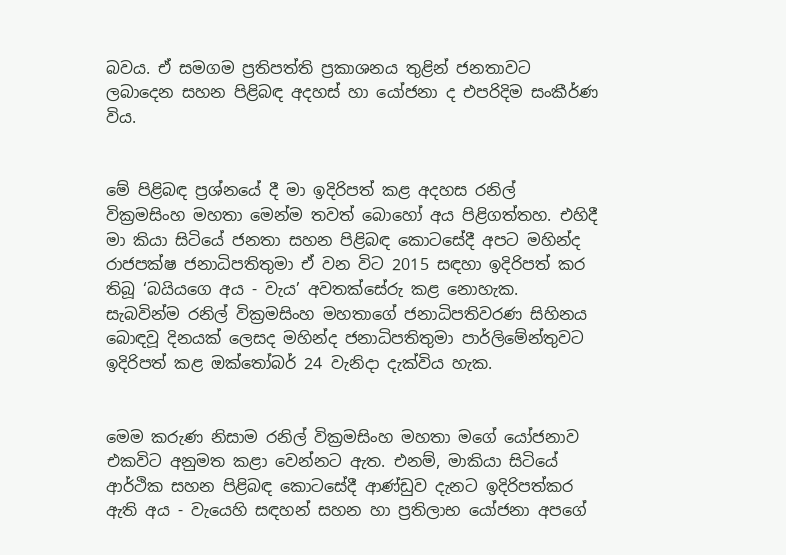බවය. ඒ සමගම ප්‍රතිපත්ති ප්‍රකාශනය තුළින් ජනතාවට ලබාදෙන සහන පිළිබඳ අදහස් හා යෝජනා ද එපරිදිම සංකීර්ණ විය.


මේ පිළිබඳ ප්‍රශ්නයේ දී මා ඉදිරිපත් කළ අදහස රනිල් වික්‍රමසිංහ මහතා මෙන්ම තවත් බොහෝ අය පිළිගත්තහ. එහිදී මා කියා සිටියේ ජනතා සහන පිළිබඳ කොටසේදී අපට මහින්ද රාජපක්ෂ ජනාධිපතිතුමා ඒ වන විට 2015 සඳහා ඉදිරිපත් කර තිබූ ‘බයියගෙ අය - වැය’ අවතක්සේරු කළ නොහැක. සැබවින්ම රනිල් වික්‍රමසිංහ මහතාගේ ජනාධිපතිවරණ සිහිනය බොඳවූ දිනයක් ලෙසද මහින්ද ජනාධිපතිතුමා පාර්ලිමේන්තුවට ඉදිරිපත් කළ ඔක්තෝබර් 24 වැනිදා දැක්විය හැක.


මෙම කරුණ නිසාම රනිල් වික්‍රමසිංහ මහතා මගේ යෝජනාව එකවිට අනුමත කළා වෙන්නට ඇත. එනම්, මාකියා සිටියේ ආර්ථික සහන පිළිබඳ කොටසේදී ආණ්ඩුව දැනට ඉදිරිපත්කර ඇති අය - වැයෙහි සඳහන් සහන හා ප්‍රතිලාභ යෝජනා අපගේ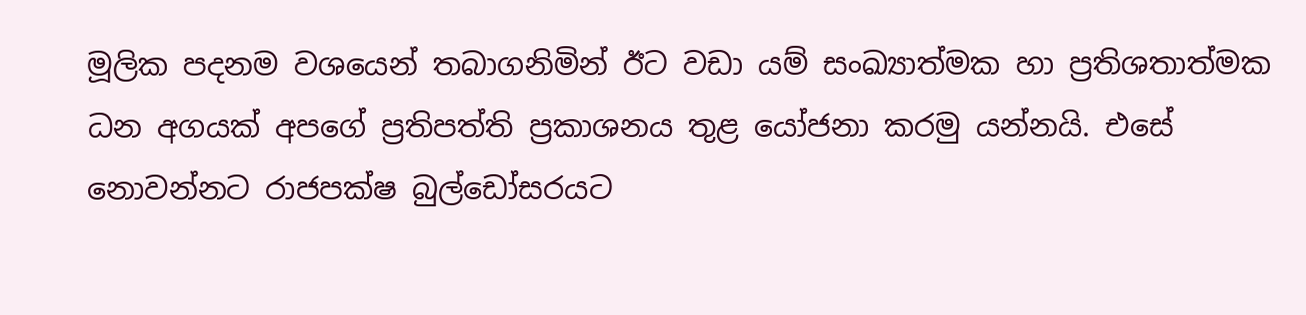මූලික පදනම වශයෙන් තබාගනිමින් ඊට වඩා යම් සංඛ්‍යාත්මක හා ප්‍රතිශතාත්මක ධන අගයක් අපගේ ප්‍රතිපත්ති ප්‍රකාශනය තුළ යෝජනා කරමු යන්නයි. එසේ නොවන්නට රාජපක්ෂ බුල්ඩෝසරයට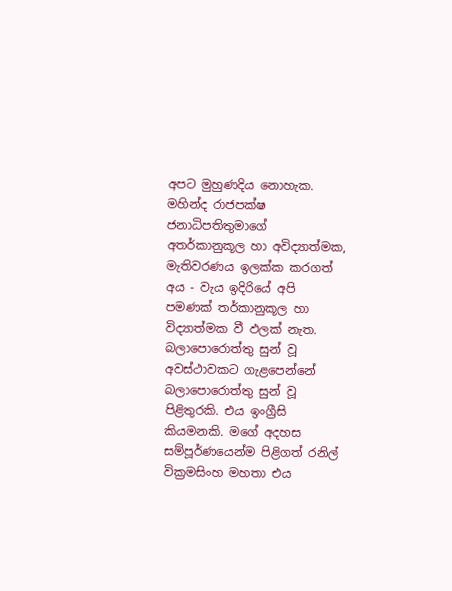අපට මුහුණදිය නොහැක. මහින්ද රාජපක්ෂ ජනාධිපතිතුමාගේ අතර්කානුකූල හා අවිද්‍යාත්මක, මැතිවරණය ඉලක්ක කරගත් අය - වැය ඉදිරියේ අපි පමණක් තර්කානුකූල හා විද්‍යාත්මක වී ඵලක් නැත. බලාපොරොත්තු සුන් වූ අවස්ථාවකට ගැළපෙන්නේ බලාපොරොත්තු සුන් වූ පිළිතුරකි. එය ඉංග්‍රීසි කියමනකි. මගේ අදහස සම්පූර්ණයෙන්ම පිළිගත් රනිල් වික්‍රමසිංහ මහතා එය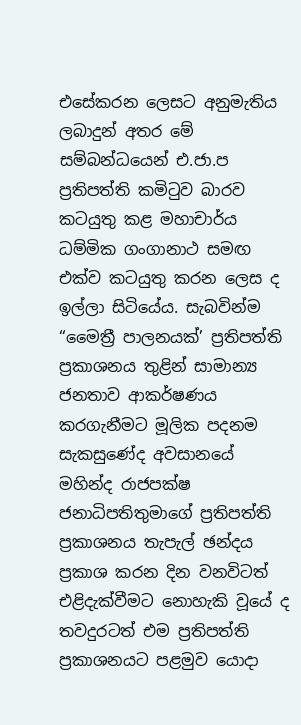එසේකරන ලෙසට අනුමැතිය ලබාදුන් අතර මේ සම්බන්ධයෙන් එ.ජා.ප ප්‍රතිපත්ති කමිටුව බාරව කටයුතු කළ මහාචාර්ය ධම්මික ගංගානාථ සමඟ එක්ව කටයුතු කරන ලෙස ද ඉල්ලා සිටියේය. සැබවින්ම “මෛත්‍රී පාලනයක්’ ප්‍රතිපත්ති ප්‍රකාශනය තුළින් සාමාන්‍ය ජනතාව ආකර්ෂණය කරගැනීමට මූලික පදනම සැකසුණේද අවසානයේ මහින්ද රාජපක්ෂ ජනාධිපතිතුමාගේ ප්‍රතිපත්ති ප්‍රකාශනය තැපැල් ඡන්දය ප්‍රකාශ කරන දින වනවිටත් එළිදැක්වීමට නොහැකි වූයේ ද තවදුරටත් එම ප්‍රතිපත්ති ප්‍රකාශනයට පළමුව යොදා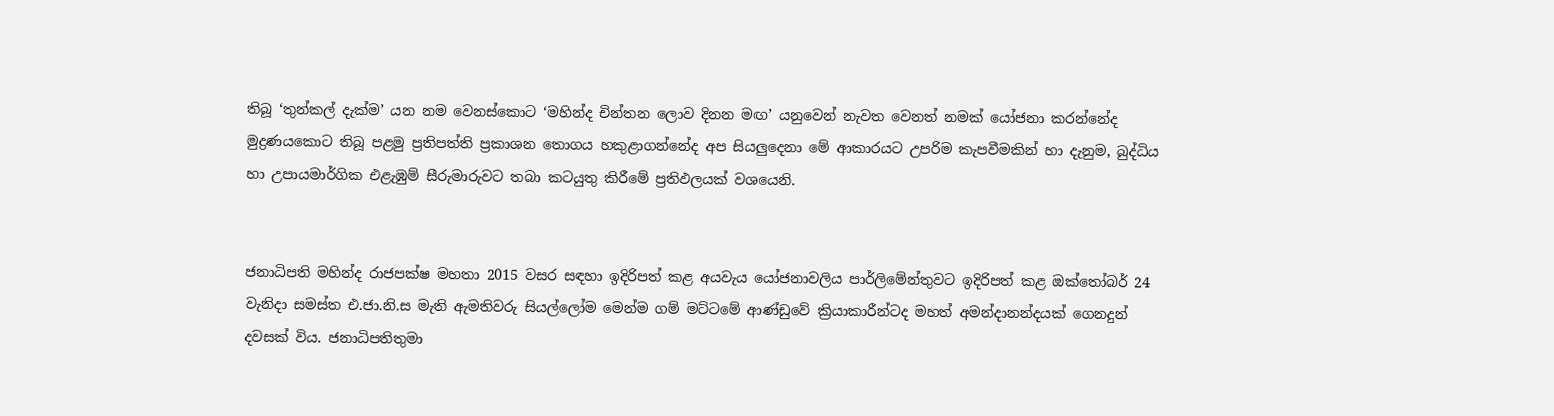තිබූ ‘තුන්කල් දැක්ම’ යන නම වෙනස්කොට ‘මහින්ද චින්තන ලොව දිනන මඟ’ යනුවෙන් නැවත වෙනත් නමක් යෝජනා කරන්නේද මුද්‍රණයකොට තිබූ පළමු ප්‍රතිපත්ති ප්‍රකාශන තොගය හකුළාගන්නේද අප සියලුදෙනා මේ ආකාරයට උපරිම කැපවීමකින් හා දැනුම, බුද්ධිය හා උපායමාර්ගික එළැඹුම් සීරුමාරුවට තබා කටයුතු කිරීමේ ප්‍රතිඵලයක් වශයෙනි.


ජනාධිපති මහින්ද රාජපක්ෂ මහතා 2015 වසර සඳහා ඉදිරිපත් කළ අයවැය යෝජනාවලිය පාර්ලිමේන්තුවට ඉදිරිපත් කළ ඔක්තෝබර් 24 වැනිදා සමස්ත එ.ජා.නි.ස මැති ඇමතිවරු සියල්ලෝම මෙන්ම ගම් මට්ටමේ ආණ්ඩුවේ ක්‍රියාකාරීන්ටද මහත් අමන්දානන්දයක් ගෙනදුන් දවසක් විය. ජනාධිපතිතුමා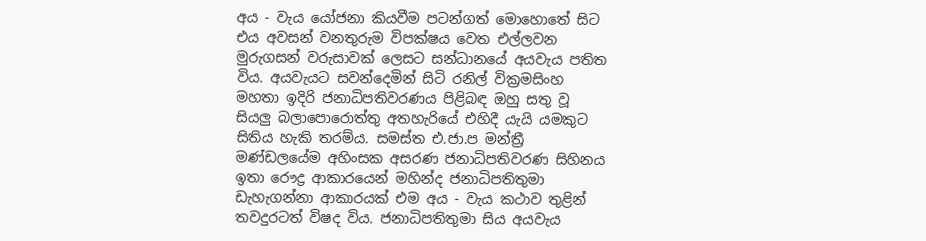අය - වැය යෝජනා කියවීම පටන්ගත් මොහොතේ සිට එය අවසන් වනතුරුම විපක්ෂය වෙත එල්ලවන මුරුගසන් වරුසාවක් ලෙසට සන්ධානයේ අයවැය පතිත විය. අයවැයට සවන්දෙමින් සිටි රනිල් වික්‍රමසිංහ මහතා ඉදිරි ජනාධිපතිවරණය පිළිබඳ ඔහු සතු වූ සියලු බලාපොරොත්තු අතහැරියේ එහිදී යැයි යමකුට සිතිය හැකි තරම්ය. සමස්ත එ.ජා.ප මන්ත්‍රී මණ්ඩලයේම අහිංසක අසරණ ජනාධිපතිවරණ සිහිනය ඉතා රෞද්‍ර ආකාරයෙන් මහින්ද ජනාධිපතිතුමා ඩැහැගන්නා ආකාරයක් එම අය - වැය කථාව තුළින් තවදුරටත් විෂද විය. ජනාධිපතිතුමා සිය අයවැය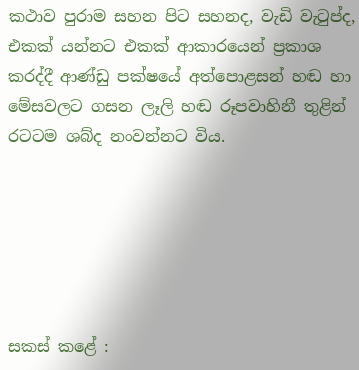කථාව පුරාම සහන පිට සහනද, වැඩි වැටුප්ද, එකක් යන්නට එකක් ආකාරයෙන් ප්‍රකාශ කරද්දී ආණ්ඩු පක්ෂයේ අත්පොළසන් හඬ හා මේසවලට ගසන ලෑලි හඬ රූපවාහිනී තුළින් රටටම ශබ්ද නංවන්නට විය.






සකස් කළේ :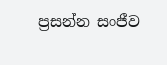ප්‍රසන්න සංජීව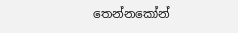තෙන්නකෝන්